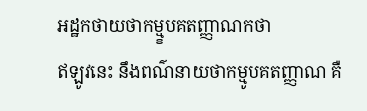អដ្ឋកថាយថាកម្ម្ខបគតញ្ញាណកថា
ឥឡូវនេះ នឹងពណ៌នាយថាកម្មូបគតញ្ញាណ គឺ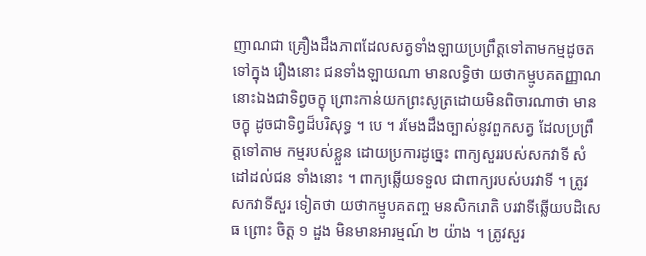ញាណជា គ្រឿងដឹងភាពដែលសត្វទាំងឡាយប្រព្រឹត្តទៅតាមកម្មដូចតទៅក្នុង រឿងនោះ ជនទាំងឡាយណា មានលទ្ធិថា យថាកម្មូបគតញ្ញាណ នោះឯងជាទិព្វចក្ខុ ព្រោះកាន់យកព្រះសូត្រដោយមិនពិចារណាថា មានចក្ខុ ដូចជាទិព្វដ៏បរិសុទ្ធ ។ បេ ។ រមែងដឹងច្បាស់នូវពួកសត្វ ដែលប្រព្រឹត្តទៅតាម កម្មរបស់ខ្លួន ដោយប្រការដូច្នេះ ពាក្យសួររបស់សកវាទី សំដៅដល់ជន ទាំងនោះ ។ ពាក្យឆ្លើយទទួល ជាពាក្យរបស់បរវាទី ។ ត្រូវសកវាទីសួរ ទៀតថា យថាកម្មូបគតញ្ច មនសិករោតិ បរវាទីឆ្លើយបដិសេធ ព្រោះ ចិត្ត ១ ដួង មិនមានអារម្មណ៍ ២ យ៉ាង ។ ត្រូវសួរ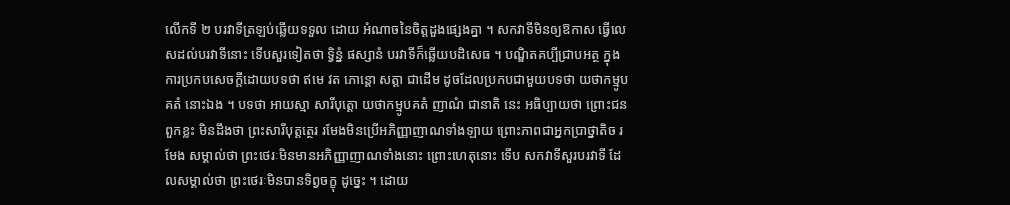លើកទី ២ បរវាទីត្រឡប់ឆ្លើយទទួល ដោយ អំណាចនៃចិត្តដួងផ្សេងគ្នា ។ សកវាទីមិនឲ្យឱកាស ធ្វើលេសដល់បរវាទីនោះ ទើបសួរទៀតថា ទ្វិន្នំ ផស្សានំ បរវាទីក៏ឆ្លើយបដិសេធ ។ បណ្ឌិតគប្បីជ្រាបអត្ថ ក្នុងការប្រកបសេចក្តីដោយបទថា ឥមេ វត ភោន្តោ សត្តា ជាដើម ដូចដែលប្រកបជាមួយបទថា យថាកម្មូបគតំ នោះឯង ។ បទថា អាយស្មា សារីបុត្តោ យថាកម្មូបគតំ ញាណំ ជានាតិ នេះ អធិប្បាយថា ព្រោះជនពួកខ្លះ មិនដឹងថា ព្រះសារីបុត្តត្ថេរ រមែងមិនប្រើអភិញ្ញាញាណទាំងឡាយ ព្រោះភាពជាអ្នកប្រាថ្នាតិច រមែង សម្គាល់ថា ព្រះថេរៈមិនមានអភិញ្ញាញាណទាំងនោះ ព្រោះហេតុនោះ ទើប សកវាទីសួរបរវាទី ដែលសម្គាល់ថា ព្រះថេរៈមិនបានទិព្វចក្ខុ ដូច្នេះ ។ ដោយ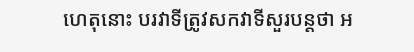ហេតុនោះ បរវាទីត្រូវសកវាទីសួរបន្តថា អ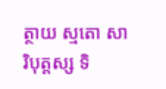ត្ថាយ ស្មតោ សារិបុត្តស្ស ទិ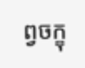ព្វចក្ខុ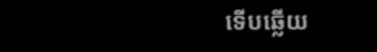ទើបឆ្លើយ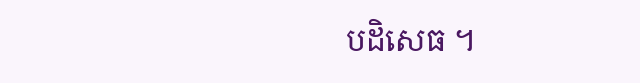បដិសេធ ។